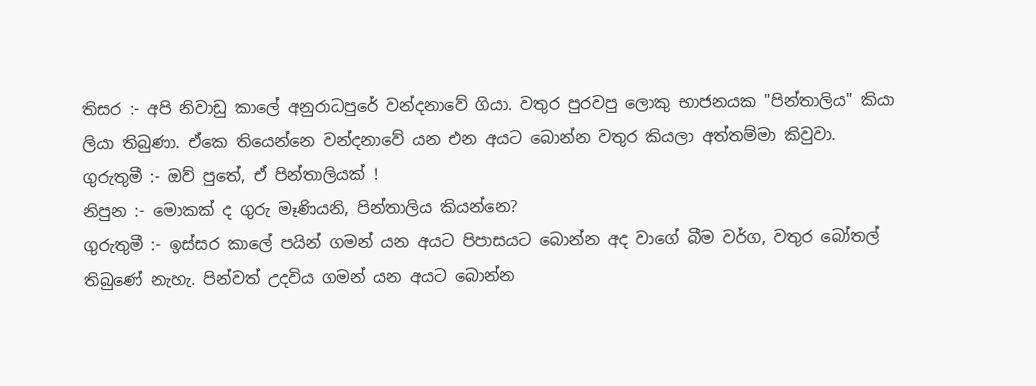තිසර :- අපි නිවාඩු කාලේ අනුරාධපුරේ වන්දනාවේ ගියා. වතුර පුරවපු ලොකු භාජනයක "පින්තාලිය" කියා ලියා තිබුණා. ඒකෙ තියෙන්නෙ වන්දනාවේ යන එන අයට බොන්න වතුර කියලා අත්තම්මා කිවුවා.
ගුරුතුමී :- ඔව් පුතේ, ඒ පින්තාලියක් !
නිපුන :- මොකක් ද ගුරු මෑණියනි, පින්තාලිය කියන්නෙ?
ගුරුතුමී :- ඉස්සර කාලේ පයින් ගමන් යන අයට පිපාසයට බොන්න අද වාගේ බීම වර්ග, වතුර බෝතල් තිබුණේ නැහැ. පින්වත් උදවිය ගමන් යන අයට බොන්න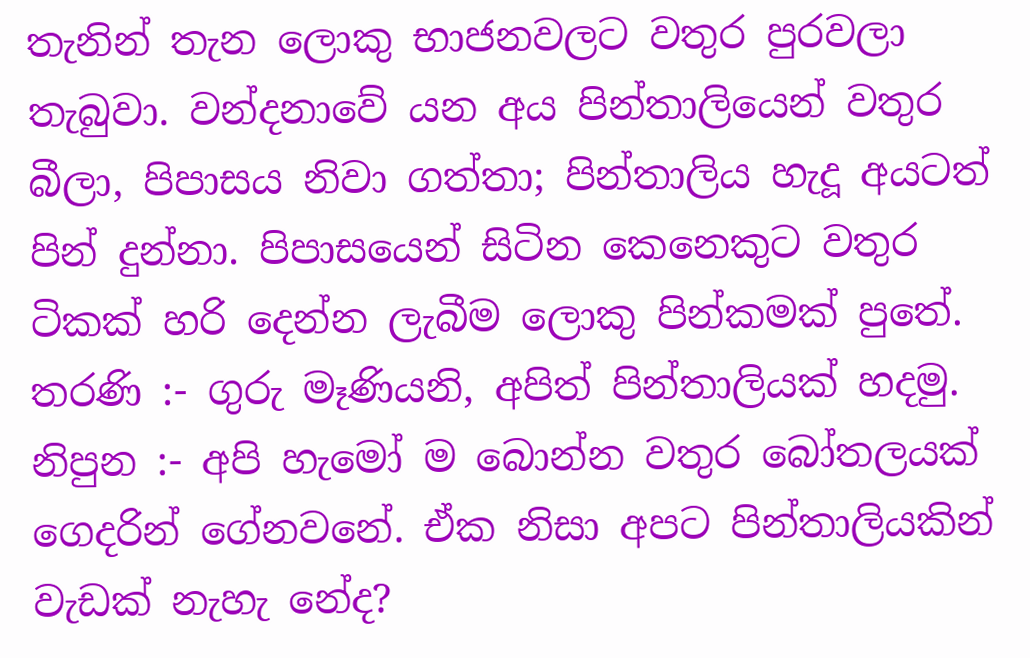තැනින් තැන ලොකු භාජනවලට වතුර පුරවලා තැබුවා. වන්දනාවේ යන අය පින්තාලියෙන් වතුර බීලා, පිපාසය නිවා ගත්තා; පින්තාලිය හැදූ අයටත් පින් දුන්නා. පිපාසයෙන් සිටින කෙනෙකුට වතුර ටිකක් හරි දෙන්න ලැබීම ලොකු පින්කමක් පුතේ.
තරණි :- ගුරු මෑණියනි, අපිත් පින්තාලියක් හදමු.
නිපුන :- අපි හැමෝ ම බොන්න වතුර බෝතලයක් ගෙදරින් ගේනවනේ. ඒක නිසා අපට පින්තාලියකින් වැඩක් නැහැ නේද?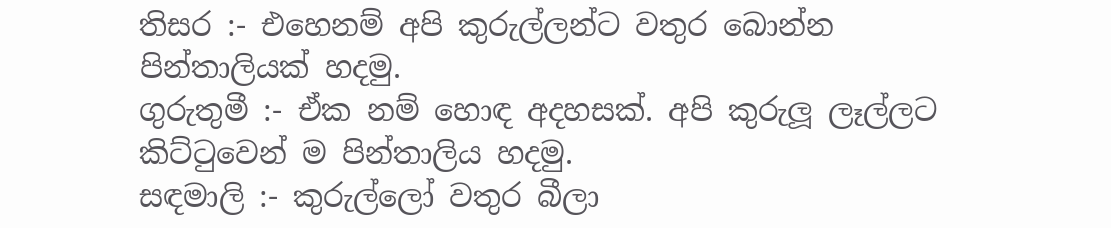තිසර :- එහෙනම් අපි කුරුල්ලන්ට වතුර බොන්න පින්තාලියක් හදමු.
ගුරුතුමී :- ඒක නම් හොඳ අදහසක්. අපි කුරුලූ ලෑල්ලට කිට්ටුවෙන් ම පින්තාලිය හදමු.
සඳමාලි :- කුරුල්ලෝ වතුර බීලා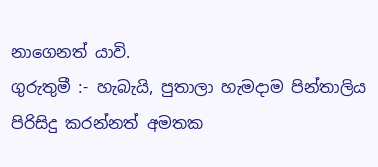නාගෙනත් යාවි.
ගුරුතුමී :- හැබැයි, පුතාලා හැමදාම පින්තාලිය පිරිසිදු කරන්නත් අමතක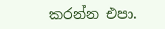කරන්න එපා.